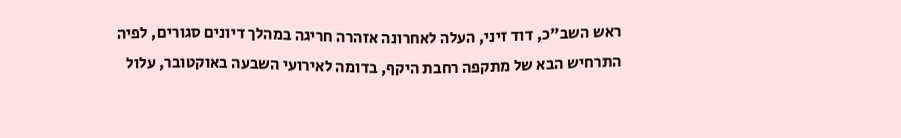ראש השב"כ, דוד זיני, העלה לאחרונה אזהרה חריגה במהלך דיונים סגורים, לפיה התרחיש הבא של מתקפה רחבת היקף, בדומה לאירועי השבעה באוקטובר, עלול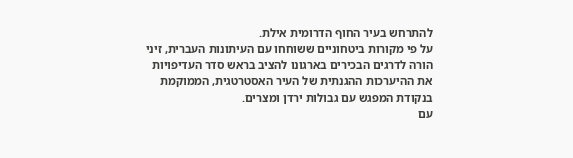להתרחש בעיר החוף הדרומית אילת.
על פי מקורות ביטחוניים ששוחחו עם העיתונות העברית, זיני הורה לדרגים הבכירים בארגונו להציב בראש סדר העדיפויות את ההיערכות ההגנתית של העיר האסטרטגית, הממוקמת בנקודת המפגש עם גבולות ירדן ומצרים.
עם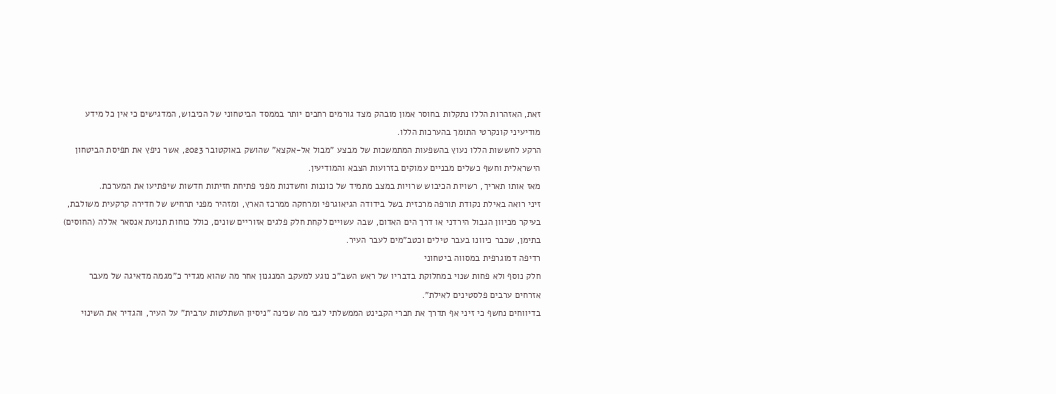זאת, האזהרות הללו נתקלות בחוסר אמון מובהק מצד גורמים רחבים יותר בממסד הביטחוני של הכיבוש, המדגישים כי אין כל מידע מודיעיני קונקרטי התומך בהערכות הללו.
הרקע לחששות הללו נעוץ בהשפעות המתמשכות של מבצע "מבול אל-אקצא" שהושק באוקטובר 2023, אשר ניפץ את תפיסת הביטחון הישראלית וחשף כשלים מבניים עמוקים בזרועות הצבא והמודיעין.
מאז אותו תאריך, רשויות הכיבוש שרויות במצב מתמיד של כוננות וחשדנות מפני פתיחת חזיתות חדשות שיפתיעו את המערכת.
זיני רואה באילת נקודת תורפה מרכזית בשל בידודה הגיאוגרפי ומרחקה ממרכז הארץ, ומזהיר מפני תרחיש של חדירה קרקעית משולבת, בעיקר מכיוון הגבול הירדני או דרך הים האדום, שבה עשויים לקחת חלק פלגים אזוריים שונים, כולל כוחות תנועת אנסאר אללה (החוסים) בתימן, שכבר כיוונו בעבר טילים וכטב"מים לעבר העיר.
רדיפה דמוגרפית במסווה ביטחוני
חלק נוסף ולא פחות שנוי במחלוקת בדבריו של ראש השב"כ נוגע למעקב המנגנון אחר מה שהוא מגדיר כ"מגמה מדאיגה של מעבר אזרחים ערבים פלסטינים לאילת".
בדיווחים נחשף כי זיני אף תדרך את חברי הקבינט הממשלתי לגבי מה שכינה "ניסיון השתלטות ערבית" על העיר, והגדיר את השינוי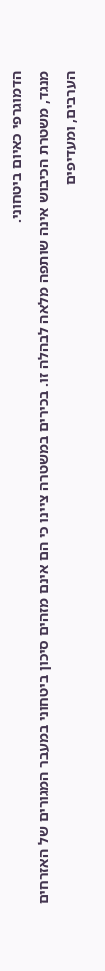הדמוגרפי כאיום ביטחוני.
מנגד, משטרת הכיבוש אינה שותפה מלאה לבהלה זו. בכירים במשטרה ציינו כי הם אינם מזהים סיכון ביטחוני במעבר המגורים של האזרחים הערבים, ומעדיפים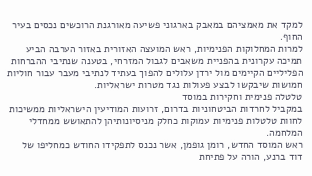למקד את מאמציהם במאבק בארגוני פשיעה מאורגנת הרוכשים נכסים בעיר החוף.
למרות המחלוקות הפנימיות, ראש המועצה האזורית באזור הערבה הביע תמיכה עקרונית בהפניית משאבים לגבול המזרחי, בטענה שנתיבי ההברחות הפליליים הקיימים מול ירדן עלולים להפוך בעתיד לנתיבי מעבר עבור חוליות חמושות שיבקשו לבצע פעולות נגד מטרות ישראליות.
טלטלה פנימית וחקירות במוסד
במקביל לחרדות הביטחוניות בדרום, זרועות המודיעין הישראליות ממשיכות לחוות טלטלות פנימיות עמוקות כחלק מניסיונותיהן להתאושש ממחדלי המלחמה.
ראש המוסד החדש, רומן גופמן, אשר נכנס לתפקידו החודש כמחליפו של דוד ברנע, הורה על פתיחת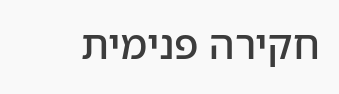חקירה פנימית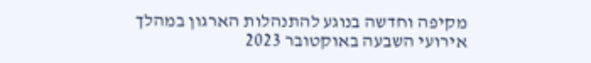מקיפה וחדשה בנוגע להתנהלות הארגון במהלך אירועי השבעה באוקטובר 2023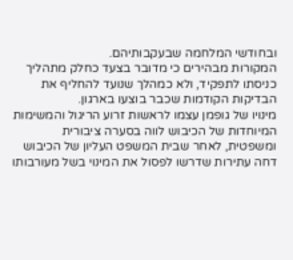ובחודשי המלחמה שבעקבותיהם.
המקורות מבהירים כי מדובר בצעד כחלק מתהליך כניסתו לתפקיד, ולא כמהלך שנועד להחליף את הבדיקות הקודמות שכבר בוצעו בארגון.
מינויו של גופמן עצמו לראשות זרוע הריגול והמשימות המיוחדות של הכיבוש לווה בסערה ציבורית ומשפטית, לאחר שבית המשפט העליון של הכיבוש דחה עתירות שדרשו לפסול את המינוי בשל מעורבותו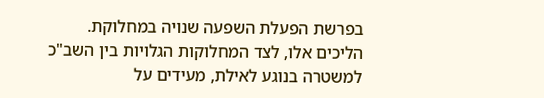בפרשת הפעלת השפעה שנויה במחלוקת.
הליכים אלו, לצד המחלוקות הגלויות בין השב"כ למשטרה בנוגע לאילת, מעידים על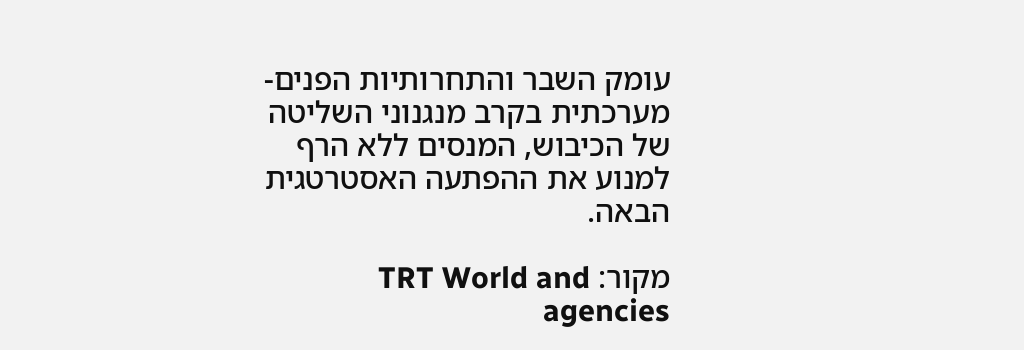עומק השבר והתחרותיות הפנים-מערכתית בקרב מנגנוני השליטה של הכיבוש, המנסים ללא הרף למנוע את ההפתעה האסטרטגית הבאה.

מקור: TRT World and agencies